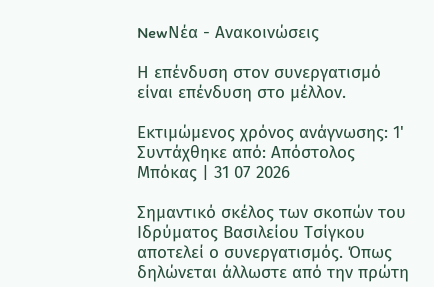NewΝέα - Ανακοινώσεις

Η επένδυση στον συνεργατισμό είναι επένδυση στο μέλλον.

Εκτιμώμενος χρόνος ανάγνωσης: 1'
Συντάχθηκε από: Απόστολος Μπόκας | 31 07 2026

Σημαντικό σκέλος των σκοπών του Ιδρύματος Βασιλείου Τσίγκου αποτελεί ο συνεργατισμός. Όπως δηλώνεται άλλωστε από την πρώτη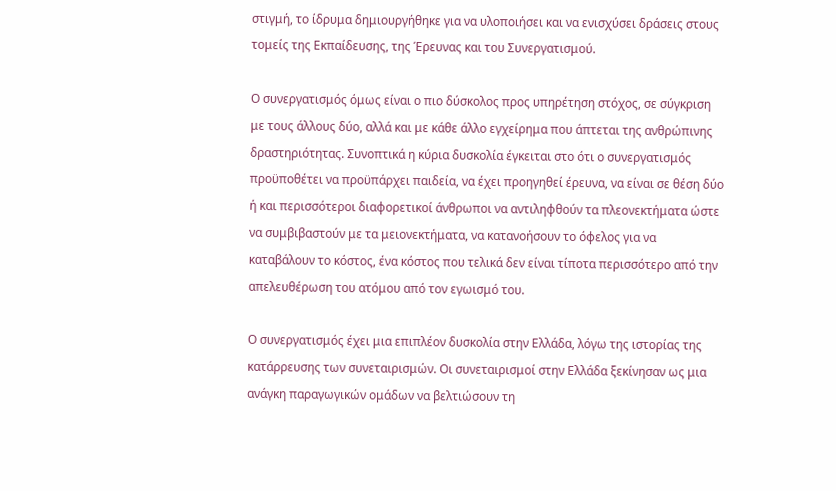στιγμή, το ίδρυμα δημιουργήθηκε για να υλοποιήσει και να ενισχύσει δράσεις στους τομείς της Εκπαίδευσης, της Έρευνας και του Συνεργατισμού.

Ο συνεργατισμός όμως είναι ο πιο δύσκολος προς υπηρέτηση στόχος, σε σύγκριση με τους άλλους δύο, αλλά και με κάθε άλλο εγχείρημα που άπτεται της ανθρώπινης δραστηριότητας. Συνοπτικά η κύρια δυσκολία έγκειται στο ότι ο συνεργατισμός προϋποθέτει να προϋπάρχει παιδεία, να έχει προηγηθεί έρευνα, να είναι σε θέση δύο ή και περισσότεροι διαφορετικοί άνθρωποι να αντιληφθούν τα πλεονεκτήματα ώστε να συμβιβαστούν με τα μειονεκτήματα, να κατανοήσουν το όφελος για να καταβάλουν το κόστος, ένα κόστος που τελικά δεν είναι τίποτα περισσότερο από την απελευθέρωση του ατόμου από τον εγωισμό του.

Ο συνεργατισμός έχει μια επιπλέον δυσκολία στην Ελλάδα, λόγω της ιστορίας της κατάρρευσης των συνεταιρισμών. Οι συνεταιρισμοί στην Ελλάδα ξεκίνησαν ως μια ανάγκη παραγωγικών ομάδων να βελτιώσουν τη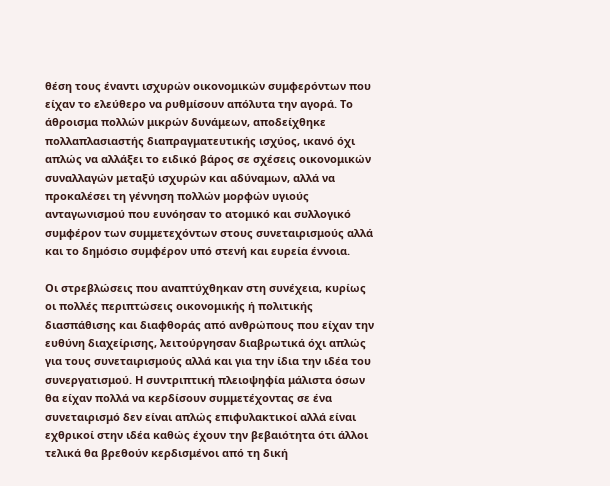θέση τους έναντι ισχυρών οικονομικών συμφερόντων που είχαν το ελεύθερο να ρυθμίσουν απόλυτα την αγορά. Το άθροισμα πολλών μικρών δυνάμεων, αποδείχθηκε πολλαπλασιαστής διαπραγματευτικής ισχύος, ικανό όχι απλώς να αλλάξει το ειδικό βάρος σε σχέσεις οικονομικών συναλλαγών μεταξύ ισχυρών και αδύναμων, αλλά να προκαλέσει τη γέννηση πολλών μορφών υγιούς ανταγωνισμού που ευνόησαν το ατομικό και συλλογικό συμφέρον των συμμετεχόντων στους συνεταιρισμούς αλλά και το δημόσιο συμφέρον υπό στενή και ευρεία έννοια.

Οι στρεβλώσεις που αναπτύχθηκαν στη συνέχεια, κυρίως οι πολλές περιπτώσεις οικονομικής ή πολιτικής διασπάθισης και διαφθοράς από ανθρώπους που είχαν την ευθύνη διαχείρισης, λειτούργησαν διαβρωτικά όχι απλώς για τους συνεταιρισμούς αλλά και για την ίδια την ιδέα του συνεργατισμού. Η συντριπτική πλειοψηφία μάλιστα όσων θα είχαν πολλά να κερδίσουν συμμετέχοντας σε ένα συνεταιρισμό δεν είναι απλώς επιφυλακτικοί αλλά είναι εχθρικοί στην ιδέα καθώς έχουν την βεβαιότητα ότι άλλοι τελικά θα βρεθούν κερδισμένοι από τη δική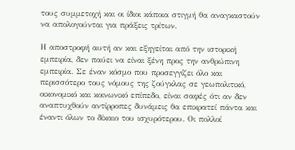τους συμμετοχή και οι ίδιοι κάποια στιγμή θα αναγκαστούν να απολογούνται για πράξεις τρίτων.

Η αποστροφή αυτή αν και εξηγείται από την ιστορική εμπειρία, δεν παύει να είναι ξένη προς την ανθρώπινη εμπειρία. Σε έναν κόσμο που προσεγγίζει όλο και περισσότερο τους νόμους της ζούγκλας σε γεωπολιτικό, οικονομικό και κοινωνικό επίπεδο, είναι σαφές ότι αν δεν αναπτυχθούν αντίρροπες δυνάμεις θα επικρατεί πάντα και έναντι όλων το δίκαιο του ισχυρότερου. Οι πολλοί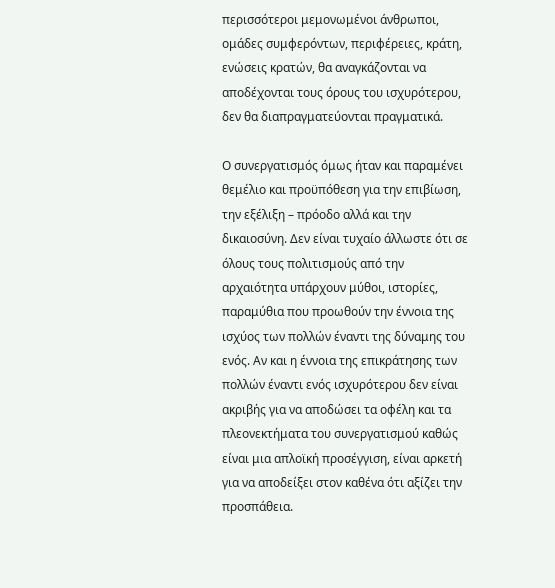περισσότεροι μεμονωμένοι άνθρωποι, ομάδες συμφερόντων, περιφέρειες, κράτη, ενώσεις κρατών, θα αναγκάζονται να αποδέχονται τους όρους του ισχυρότερου, δεν θα διαπραγματεύονται πραγματικά.

Ο συνεργατισμός όμως ήταν και παραμένει θεμέλιο και προϋπόθεση για την επιβίωση, την εξέλιξη – πρόοδο αλλά και την δικαιοσύνη. Δεν είναι τυχαίο άλλωστε ότι σε όλους τους πολιτισμούς από την αρχαιότητα υπάρχουν μύθοι, ιστορίες, παραμύθια που προωθούν την έννοια της ισχύος των πολλών έναντι της δύναμης του ενός. Αν και η έννοια της επικράτησης των πολλών έναντι ενός ισχυρότερου δεν είναι ακριβής για να αποδώσει τα οφέλη και τα πλεονεκτήματα του συνεργατισμού καθώς είναι μια απλοϊκή προσέγγιση, είναι αρκετή για να αποδείξει στον καθένα ότι αξίζει την προσπάθεια.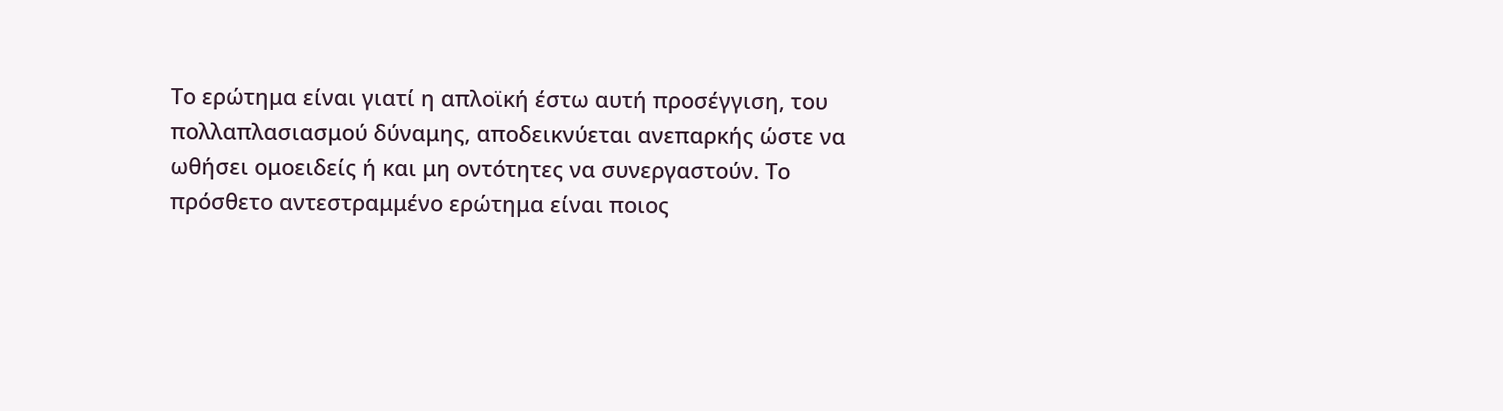Το ερώτημα είναι γιατί η απλοϊκή έστω αυτή προσέγγιση, του πολλαπλασιασμού δύναμης, αποδεικνύεται ανεπαρκής ώστε να ωθήσει ομοειδείς ή και μη οντότητες να συνεργαστούν. Το πρόσθετο αντεστραμμένο ερώτημα είναι ποιος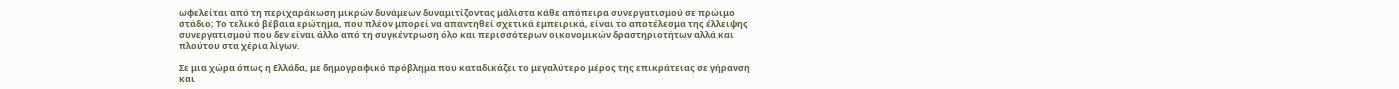ωφελείται από τη περιχαράκωση μικρών δυνάμεων δυναμιτίζοντας μάλιστα κάθε απόπειρα συνεργατισμού σε πρώιμο στάδιο; Το τελικό βέβαια ερώτημα, που πλέον μπορεί να απαντηθεί σχετικά εμπειρικά, είναι το αποτέλεσμα της έλλειψης συνεργατισμού που δεν είναι άλλο από τη συγκέντρωση όλο και περισσότερων οικονομικών δραστηριοτήτων αλλά και πλούτου στα χέρια λίγων.

Σε μια χώρα όπως η Ελλάδα, με δημογραφικό πρόβλημα που καταδικάζει το μεγαλύτερο μέρος της επικράτειας σε γήρανση και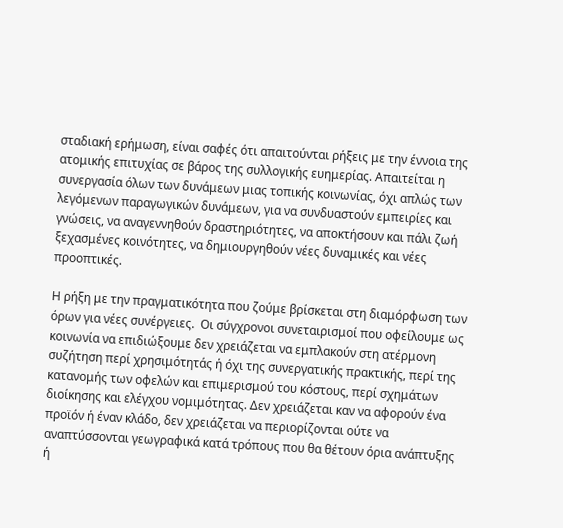σταδιακή ερήμωση, είναι σαφές ότι απαιτούνται ρήξεις με την έννοια της ατομικής επιτυχίας σε βάρος της συλλογικής ευημερίας. Απαιτείται η συνεργασία όλων των δυνάμεων μιας τοπικής κοινωνίας, όχι απλώς των λεγόμενων παραγωγικών δυνάμεων, για να συνδυαστούν εμπειρίες και γνώσεις, να αναγεννηθούν δραστηριότητες, να αποκτήσουν και πάλι ζωή ξεχασμένες κοινότητες, να δημιουργηθούν νέες δυναμικές και νέες προοπτικές.

Η ρήξη με την πραγματικότητα που ζούμε βρίσκεται στη διαμόρφωση των όρων για νέες συνέργειες.  Οι σύγχρονοι συνεταιρισμοί που οφείλουμε ως κοινωνία να επιδιώξουμε δεν χρειάζεται να εμπλακούν στη ατέρμονη συζήτηση περί χρησιμότητάς ή όχι της συνεργατικής πρακτικής, περί της κατανομής των οφελών και επιμερισμού του κόστους, περί σχημάτων διοίκησης και ελέγχου νομιμότητας. Δεν χρειάζεται καν να αφορούν ένα προϊόν ή έναν κλάδο, δεν χρειάζεται να περιορίζονται ούτε να αναπτύσσονται γεωγραφικά κατά τρόπους που θα θέτουν όρια ανάπτυξης ή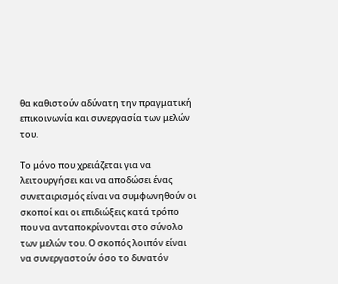θα καθιστούν αδύνατη την πραγματική επικοινωνία και συνεργασία των μελών του.

Το μόνο που χρειάζεται για να λειτουργήσει και να αποδώσει ένας συνεταιρισμός είναι να συμφωνηθούν οι σκοποί και οι επιδιώξεις κατά τρόπο που να ανταποκρίνονται στο σύνολο των μελών του. Ο σκοπός λοιπόν είναι να συνεργαστούν όσο το δυνατόν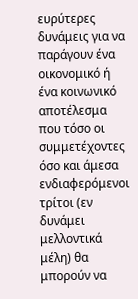ευρύτερες δυνάμεις για να παράγουν ένα οικονομικό ή ένα κοινωνικό αποτέλεσμα που τόσο οι συμμετέχοντες όσο και άμεσα ενδιαφερόμενοι τρίτοι (εν δυνάμει μελλοντικά μέλη) θα μπορούν να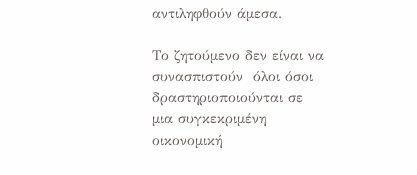αντιληφθούν άμεσα.

Το ζητούμενο δεν είναι να συνασπιστούν  όλοι όσοι δραστηριοποιούνται σε μια συγκεκριμένη οικονομική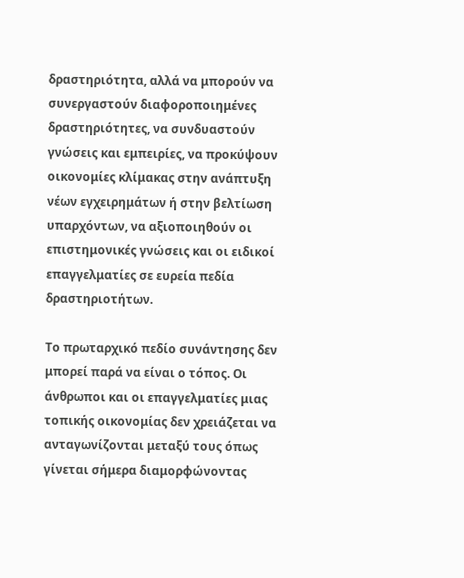δραστηριότητα, αλλά να μπορούν να συνεργαστούν διαφοροποιημένες δραστηριότητες, να συνδυαστούν γνώσεις και εμπειρίες, να προκύψουν οικονομίες κλίμακας στην ανάπτυξη νέων εγχειρημάτων ή στην βελτίωση υπαρχόντων, να αξιοποιηθούν οι επιστημονικές γνώσεις και οι ειδικοί επαγγελματίες σε ευρεία πεδία δραστηριοτήτων.

Το πρωταρχικό πεδίο συνάντησης δεν μπορεί παρά να είναι ο τόπος. Οι άνθρωποι και οι επαγγελματίες μιας τοπικής οικονομίας δεν χρειάζεται να ανταγωνίζονται μεταξύ τους όπως γίνεται σήμερα διαμορφώνοντας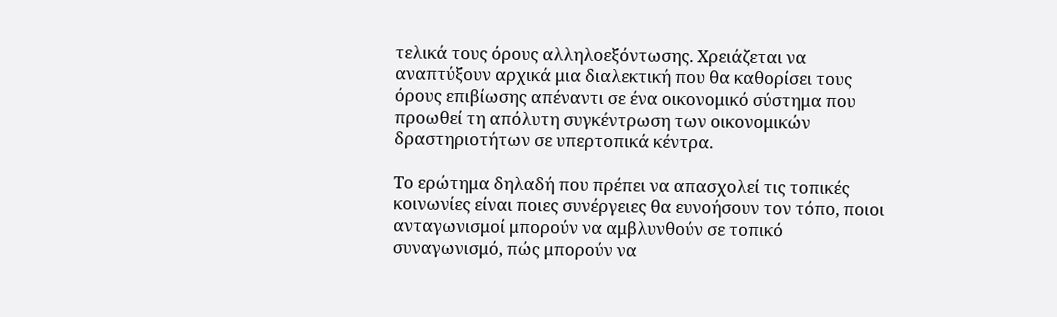τελικά τους όρους αλληλοεξόντωσης. Χρειάζεται να αναπτύξουν αρχικά μια διαλεκτική που θα καθορίσει τους όρους επιβίωσης απέναντι σε ένα οικονομικό σύστημα που προωθεί τη απόλυτη συγκέντρωση των οικονομικών δραστηριοτήτων σε υπερτοπικά κέντρα.

Το ερώτημα δηλαδή που πρέπει να απασχολεί τις τοπικές κοινωνίες είναι ποιες συνέργειες θα ευνοήσουν τον τόπο, ποιοι ανταγωνισμοί μπορούν να αμβλυνθούν σε τοπικό συναγωνισμό, πώς μπορούν να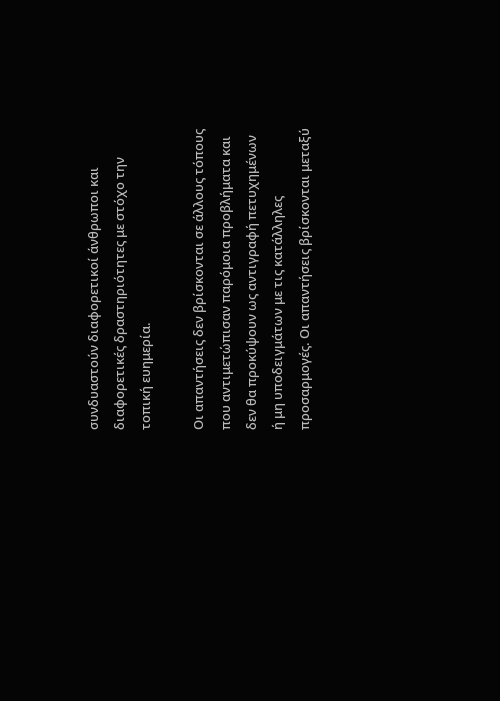συνδυαστούν διαφορετικοί άνθρωποι και διαφορετικές δραστηριότητες με στόχο την τοπική ευημερία.

Οι απαντήσεις δεν βρίσκονται σε άλλους τόπους που αντιμετώπισαν παρόμοια προβλήματα και δεν θα προκύψουν ως αντιγραφή πετυχημένων ή μη υποδειγμάτων με τις κατάλληλες προσαρμογές. Οι απαντήσεις βρίσκονται μεταξύ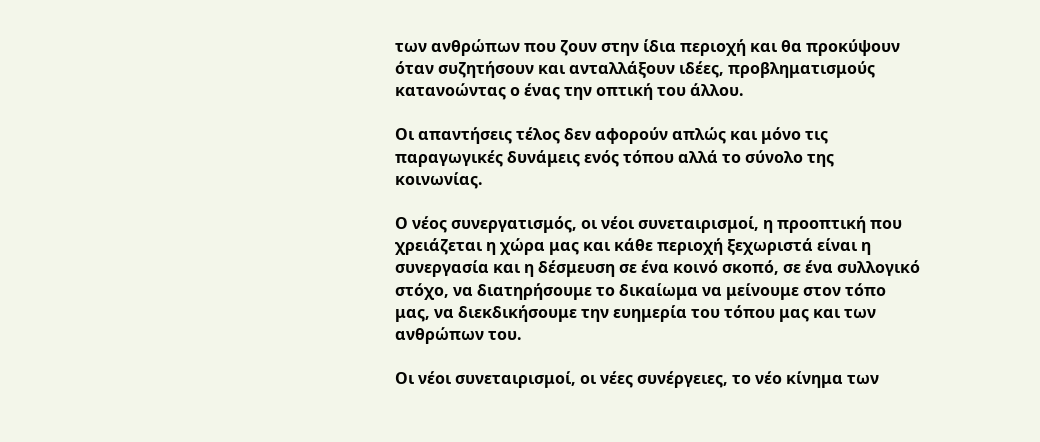των ανθρώπων που ζουν στην ίδια περιοχή και θα προκύψουν όταν συζητήσουν και ανταλλάξουν ιδέες, προβληματισμούς κατανοώντας ο ένας την οπτική του άλλου.

Οι απαντήσεις τέλος δεν αφορούν απλώς και μόνο τις παραγωγικές δυνάμεις ενός τόπου αλλά το σύνολο της κοινωνίας.

Ο νέος συνεργατισμός, οι νέοι συνεταιρισμοί, η προοπτική που χρειάζεται η χώρα μας και κάθε περιοχή ξεχωριστά είναι η συνεργασία και η δέσμευση σε ένα κοινό σκοπό, σε ένα συλλογικό στόχο, να διατηρήσουμε το δικαίωμα να μείνουμε στον τόπο μας, να διεκδικήσουμε την ευημερία του τόπου μας και των ανθρώπων του.

Οι νέοι συνεταιρισμοί, οι νέες συνέργειες, το νέο κίνημα των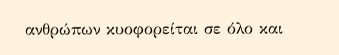ανθρώπων κυοφορείται σε όλο και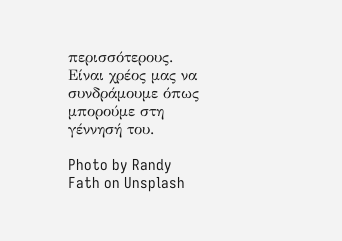περισσότερους. Είναι χρέος μας να συνδράμουμε όπως μπορούμε στη γέννησή του.

Photo by Randy Fath on Unsplash